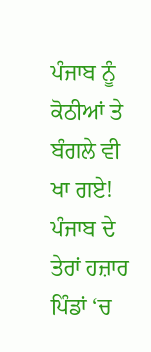ਪੰਜਾਬ ਨੂੰ ਕੋਠੀਆਂ ਤੇ ਬੰਗਲੇ ਵੀ ਖਾ ਗਏ!
ਪੰਜਾਬ ਦੇ ਤੇਰਾਂ ਹਜ਼ਾਰ ਪਿੰਡਾਂ ‘ਚ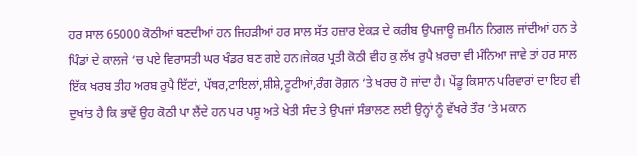ਹਰ ਸਾਲ 65000 ਕੋਠੀਆਂ ਬਣਦੀਆਂ ਹਨ ਜਿਹੜੀਆਂ ਹਰ ਸਾਲ ਸੱਤ ਹਜ਼ਾਰ ਏਕੜ ਦੇ ਕਰੀਬ ਉਪਜਾਊ ਜ਼ਮੀਨ ਨਿਗਲ ਜਾਂਦੀਆਂ ਹਨ ਤੇ ਪਿੰਡਾਂ ਦੇ ਕਾਲਜੇ ‘ਚ ਪਏ ਵਿਰਾਸਤੀ ਘਰ ਖੰਡਰ ਬਣ ਗਏ ਹਨ।ਜੇਕਰ ਪ੍ਰਤੀ ਕੋਠੀ ਵੀਹ ਕੁ ਲੱਖ ਰੁਪੈ ਖ਼ਰਚਾ ਵੀ ਮੰਨਿਆ ਜਾਵੇ ਤਾਂ ਹਰ ਸਾਲ ਇੱਕ ਖਰਬ ਤੀਹ ਅਰਬ ਰੁਪੈ ਇੱਟਾਂ, ਪੱਥਰ,ਟਾਇਲਾਂ,ਸ਼ੀਸ਼ੇ,ਟੂਟੀਆਂ,ਰੰਗ ਰੋਗ਼ਨ ‘ਤੇ ਖਰਚ ਹੋ ਜਾਂਦਾ ਹੈ। ਪੇਂਡੂ ਕਿਸਾਨ ਪਰਿਵਾਰਾਂ ਦਾ ਇਹ ਵੀ ਦੁਖਾਂਤ ਹੈ ਕਿ ਭਾਵੇਂ ਉਹ ਕੋਠੀ ਪਾ ਲੈਂਦੇ ਹਨ ਪਰ ਪਸ਼ੂ ਅਤੇ ਖੇਤੀ ਸੰਦ ਤੇ ਉਪਜਾਂ ਸੰਭਾਲਣ ਲਈ ਉਨ੍ਹਾਂ ਨੂੰ ਵੱਖਰੇ ਤੌਰ ‘ਤੇ ਮਕਾਨ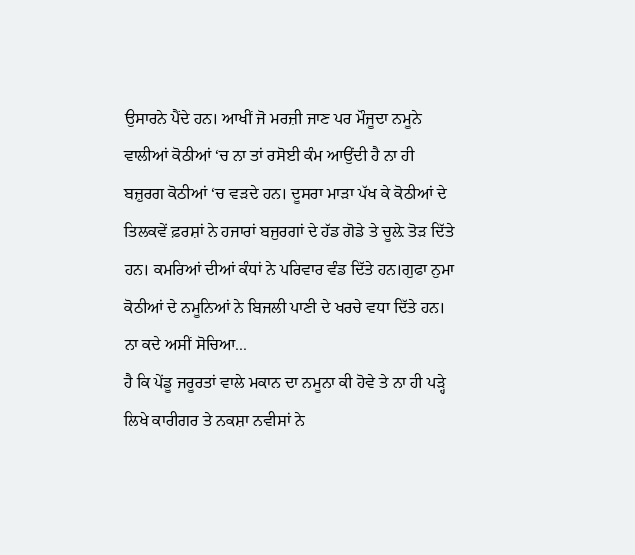ਉਸਾਰਨੇ ਪੈਂਦੇ ਹਨ। ਆਖੀਂ ਜੋ ਮਰਜ਼ੀ ਜਾਣ ਪਰ ਮੌਜੂਦਾ ਨਮੂਨੇ ਵਾਲੀਆਂ ਕੋਠੀਆਂ ‘ਚ ਨਾ ਤਾਂ ਰਸੋਈ ਕੰਮ ਆਉਂਦੀ ਹੈ ਨਾ ਹੀ ਬਜ਼ੁਰਗ ਕੋਠੀਆਂ ‘ਚ ਵੜਦੇ ਹਨ। ਦੂਸਰਾ ਮਾੜਾ ਪੱਖ ਕੇ ਕੋਠੀਆਂ ਦੇ ਤਿਲਕਵੇਂ ਫ਼ਰਸ਼ਾਂ ਨੇ ਹਜਾਰਾਂ ਬਜੁਰਗਾਂ ਦੇ ਹੱਡ ਗੋਡੇ ਤੇ ਚੂਲ਼ੇ ਤੋੜ ਦਿੱਤੇ ਹਨ। ਕਮਰਿਆਂ ਦੀਆਂ ਕੰਧਾਂ ਨੇ ਪਰਿਵਾਰ ਵੰਡ ਦਿੱਤੇ ਹਨ।ਗੁਫਾ ਨੁਮਾ ਕੋਠੀਆਂ ਦੇ ਨਮੂਨਿਆਂ ਨੇ ਬਿਜਲੀ ਪਾਣੀ ਦੇ ਖਰਚੇ ਵਧਾ ਦਿੱਤੇ ਹਨ। ਨਾ ਕਦੇ ਅਸੀਂ ਸੋਚਿਆ...
ਹੈ ਕਿ ਪੇਂਡੂ ਜਰੂਰਤਾਂ ਵਾਲੇ ਮਕਾਨ ਦਾ ਨਮੂਨਾ ਕੀ ਹੋਵੇ ਤੇ ਨਾ ਹੀ ਪੜ੍ਹੇ ਲਿਖੇ ਕਾਰੀਗਰ ਤੇ ਨਕਸ਼ਾ ਨਵੀਸਾਂ ਨੇ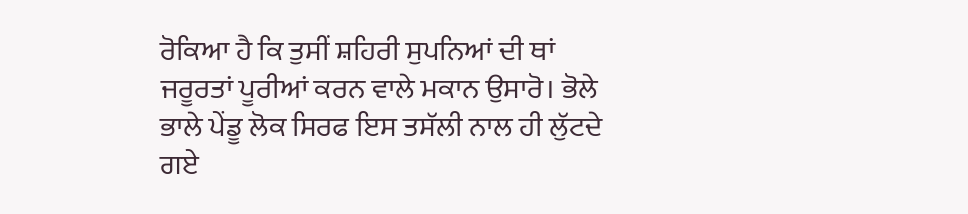ਰੋਕਿਆ ਹੈ ਕਿ ਤੁਸੀਂ ਸ਼ਹਿਰੀ ਸੁਪਨਿਆਂ ਦੀ ਥਾਂ ਜਰੂਰਤਾਂ ਪੂਰੀਆਂ ਕਰਨ ਵਾਲੇ ਮਕਾਨ ਉਸਾਰੋ। ਭੋਲੇ ਭਾਲੇ ਪੇਂਡੂ ਲੋਕ ਸਿਰਫ ਇਸ ਤਸੱਲੀ ਨਾਲ ਹੀ ਲੁੱਟਦੇ ਗਏ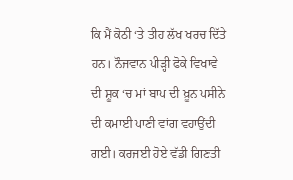ਕਿ ਮੈਂ ਕੋਠੀ ‘ਤੇ ਤੀਹ ਲੱਖ ਖਰਚ ਦਿੱਤੇ ਹਨ। ਨੌਜਵਾਨ ਪੀੜ੍ਹੀ ਫੋਕੇ ਵਿਖਾਵੇ ਦੀ ਸ਼ੂਕ ‘ਚ ਮਾਂ ਬਾਪ ਦੀ ਖ਼ੂਨ ਪਸੀਨੇ ਦੀ ਕਮਾਈ ਪਾਣੀ ਵਾਂਗ ਵਹਾਉਂਦੀ ਗਈ। ਕਰਜਈ ਹੋਏ ਵੱਡੀ ਗਿਣਤੀ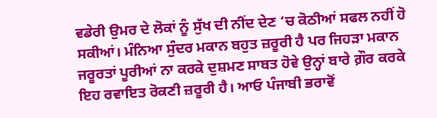ਵਡੇਰੀ ਉਮਰ ਦੇ ਲੋਕਾਂ ਨੂੰ ਸੁੱਖ ਦੀ ਨੀਂਦ ਦੇਣ ‘ਚ ਕੋਠੀਆਂ ਸਫਲ ਨਹੀਂ ਹੋ ਸਕੀਆਂ। ਮੰਨਿਆ ਸੁੰਦਰ ਮਕਾਨ ਬਹੁਤ ਜ਼ਰੂਰੀ ਹੈ ਪਰ ਜਿਹੜਾ ਮਕਾਨ ਜਰੂਰਤਾਂ ਪੂਰੀਆਂ ਨਾ ਕਰਕੇ ਦੁਸ਼ਮਣ ਸਾਬਤ ਹੋਵੇ ਉਨ੍ਹਾਂ ਬਾਰੇ ਗ਼ੌਰ ਕਰਕੇ ਇਹ ਰਵਾਇਤ ਰੋਕਣੀ ਜ਼ਰੂਰੀ ਹੈ। ਆਓ ਪੰਜਾਬੀ ਭਰਾਵੋਂ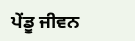ਪੇਂਡੂ ਜੀਵਨ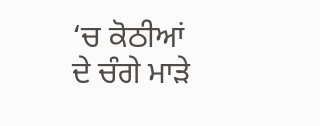‘ਚ ਕੋਠੀਆਂ ਦੇ ਚੰਗੇ ਮਾੜੇ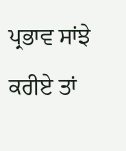ਪ੍ਰਭਾਵ ਸਾਂਝੇ ਕਰੀਏ ਤਾਂ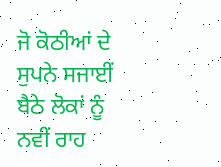ਜੋ ਕੋਠੀਆਂ ਦੇ ਸੁਪਨੇ ਸਜਾਈਂ ਬੈਠੇ ਲੋਕਾਂ ਨੂੰ ਨਵੀਂ ਰਾਹ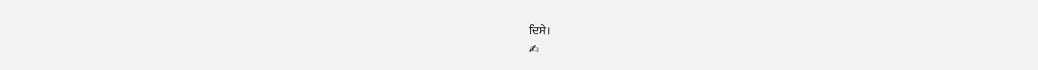ਦਿਸੇ।
✍